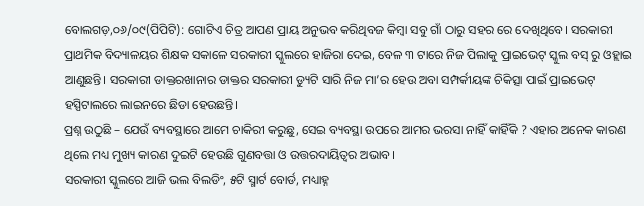ବୋଲଗଡ଼,୦୬/୦୯(ପିପିଟି): ଗୋଟିଏ ଚିତ୍ର ଆପଣ ପ୍ରାୟ ଅନୁଭବ କରିଥିବଜ କିମ୍ବା ସବୁ ଗାଁ ଠାରୁ ସହର ରେ ଦେଖିଥିବେ। ସରକାରୀ ପ୍ରାଥମିକ ବିଦ୍ୟାଳୟର ଶିକ୍ଷକ ସକାଳେ ସରକାରୀ ସ୍କୁଲରେ ହାଜିରା ଦେଇ, ବେଳ ୩ ଟାରେ ନିଜ ପିଲାକୁ ପ୍ରାଇଭେଟ୍ ସ୍କୁଲ ବସ୍ ରୁ ଓହ୍ଲାଇ ଆଣୁଛନ୍ତି। ସରକାରୀ ଡାକ୍ତରଖାନାର ଡାକ୍ତର ସରକାରୀ ଡ୍ୟୁଟି ସାରି ନିଜ ମା’ର ହେଉ ଅବା ସମ୍ପର୍କୀୟଙ୍କ ଚିକିତ୍ସା ପାଇଁ ପ୍ରାଇଭେଟ୍ ହସ୍ପିଟାଲରେ ଲାଇନରେ ଛିଡା ହେଉଛନ୍ତି।
ପ୍ରଶ୍ନ ଉଠୁଛି – ଯେଉଁ ବ୍ୟବସ୍ଥାରେ ଆମେ ଚାକିରୀ କରୁଛୁ, ସେଇ ବ୍ୟବସ୍ଥା ଉପରେ ଆମର ଭରସା ନାହିଁ କାହିଁକି ? ଏହାର ଅନେକ କାରଣ ଥିଲେ ମଧ୍ୟ ମୁଖ୍ୟ କାରଣ ଦୁଇଟି ହେଉଛି ଗୁଣବତ୍ତା ଓ ଉତ୍ତରଦାୟିତ୍ୱର ଅଭାବ।
ସରକାରୀ ସ୍କୁଲରେ ଆଜି ଭଲ ବିଲଡିଂ, ୫ଟି ସ୍ମାର୍ଟ ବୋର୍ଡ, ମଧ୍ୟାହ୍ନ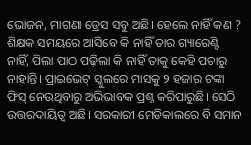ଭୋଜନ, ମାଗଣା ଡ୍ରେସ ସବୁ ଅଛି। ହେଲେ ନାହିଁ କଣ ? ଶିକ୍ଷକ ସମୟରେ ଆସିବେ କି ନାହିଁ ତାର ଗ୍ୟାରେଣ୍ଟି ନାହିଁ, ପିଲା ପାଠ ପଢ଼ିଲା କି ନାହିଁ ତାକୁ କେହି ପଚାରୁ ନାହାନ୍ତି। ପ୍ରାଇଭେଟ୍ ସ୍କୁଲରେ ମାସକୁ ୨ ହଜାର ଟଙ୍କା ଫିସ୍ ନେଉଥିବାରୁ ଅଭିଭାବକ ପ୍ରଶ୍ନ କରିପାରୁଛି। ସେଠି ଉତ୍ତରଦାୟିତ୍ୱ ଅଛି। ସରକାରୀ ମେଡିକାଲରେ ବି ସମାନ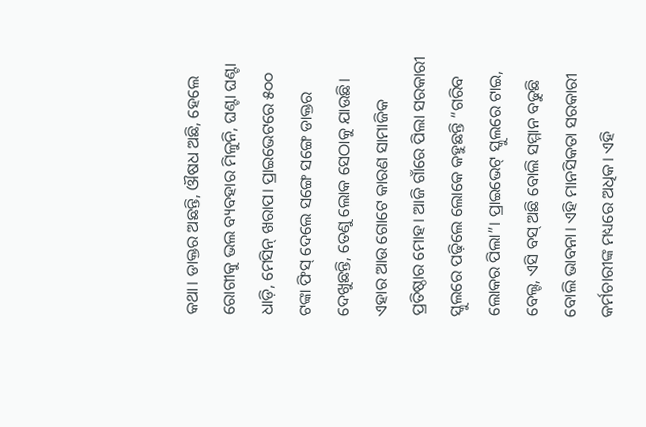କଥା। ଡାକ୍ତର ଅଛନ୍ତି, ଔଷଧ ଅଛି, ହେଲେ ରୋଗୀକୁ ଭଲ ବ୍ୟବହାର ମିଳୁନି, ଘଣ୍ଟା ଘଣ୍ଟା ଧାଡ଼ି, ମେସିନ୍ ଖରାପ। ପ୍ରାଇଭେଟରେ ୫୦୦ ଟଙ୍କା ଫିସ୍ ଦେଲେ ସଙ୍ଗେ ସଙ୍ଗେ ଡାକ୍ତର ଦେଖୁଛନ୍ତି, ତେଣୁ ଲୋକ ସେଠାକୁ ଯାଉଛି। ଏହାର ଆଉ ଗୋଟେ କାରଣ ସାମାଜିକ ପ୍ରତିଷ୍ଠାର ମୋହ। ଆଜି ଗାଁରେ ପିଲା ସରକାରୀ ସ୍କୁଲରେ ପଢ଼ିଲେ ଲୋକେ କହୁଛନ୍ତି “ଗରିବ ଲୋକର ପିଲା”। ପ୍ରାଇଭେଟ୍ ସ୍କୁଲରେ ଟାଇ, ବେଲ୍ଟ, ଏସି ବସ୍ ଅଛି ବୋଲି ସମ୍ମାନ ବଢୁଛି ବୋଲି ଭାବନା। ଏହି ମାନସିକତା ସରକାରୀ କର୍ମଚାରୀଙ୍କ ମଧ୍ୟରେ ଅଧିକ। ଏହି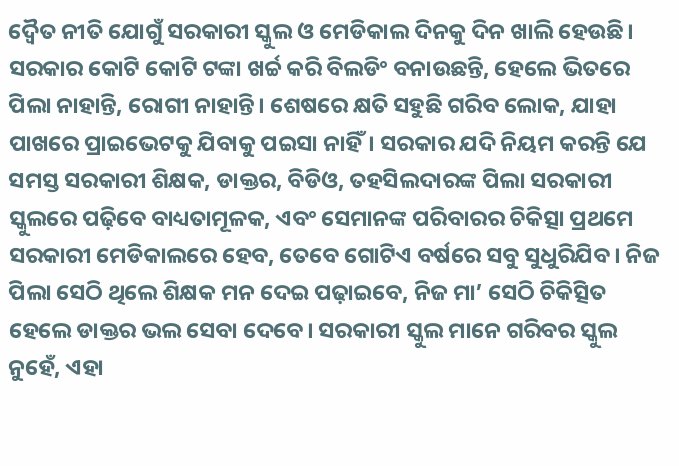ଦ୍ୱୈତ ନୀତି ଯୋଗୁଁ ସରକାରୀ ସ୍କୁଲ ଓ ମେଡିକାଲ ଦିନକୁ ଦିନ ଖାଲି ହେଉଛି। ସରକାର କୋଟି କୋଟି ଟଙ୍କା ଖର୍ଚ୍ଚ କରି ବିଲଡିଂ ବନାଉଛନ୍ତି, ହେଲେ ଭିତରେ ପିଲା ନାହାନ୍ତି, ରୋଗୀ ନାହାନ୍ତି। ଶେଷରେ କ୍ଷତି ସହୁଛି ଗରିବ ଲୋକ, ଯାହା ପାଖରେ ପ୍ରାଇଭେଟକୁ ଯିବାକୁ ପଇସା ନାହିଁ। ସରକାର ଯଦି ନିୟମ କରନ୍ତି ଯେ ସମସ୍ତ ସରକାରୀ ଶିକ୍ଷକ, ଡାକ୍ତର, ବିଡିଓ, ତହସିଲଦାରଙ୍କ ପିଲା ସରକାରୀ ସ୍କୁଲରେ ପଢ଼ିବେ ବାଧ୍ୟତାମୂଳକ, ଏବଂ ସେମାନଙ୍କ ପରିବାରର ଚିକିତ୍ସା ପ୍ରଥମେ ସରକାରୀ ମେଡିକାଲରେ ହେବ, ତେବେ ଗୋଟିଏ ବର୍ଷରେ ସବୁ ସୁଧୁରିଯିବ। ନିଜ ପିଲା ସେଠି ଥିଲେ ଶିକ୍ଷକ ମନ ଦେଇ ପଢ଼ାଇବେ, ନିଜ ମା’ ସେଠି ଚିକିତ୍ସିତ ହେଲେ ଡାକ୍ତର ଭଲ ସେବା ଦେବେ। ସରକାରୀ ସ୍କୁଲ ମାନେ ଗରିବର ସ୍କୁଲ ନୁହେଁ, ଏହା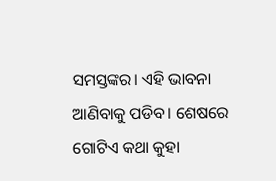ସମସ୍ତଙ୍କର। ଏହି ଭାବନା ଆଣିବାକୁ ପଡିବ। ଶେଷରେ ଗୋଟିଏ କଥା କୁହା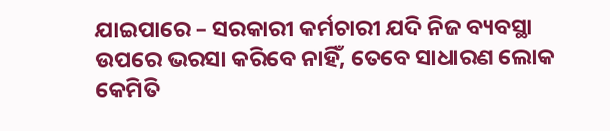ଯାଇପାରେ – ସରକାରୀ କର୍ମଚାରୀ ଯଦି ନିଜ ବ୍ୟବସ୍ଥା ଉପରେ ଭରସା କରିବେ ନାହିଁ, ତେବେ ସାଧାରଣ ଲୋକ କେମିତି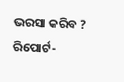ଭରସା କରିବ ?
ରିପୋର୍ଟ-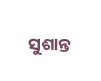ସୁଶାନ୍ତ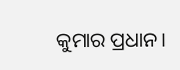କୁମାର ପ୍ରଧାନ।